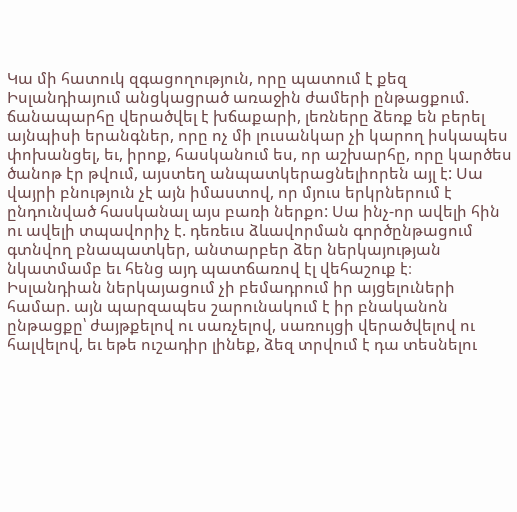Կա մի հատուկ զգացողություն, որը պատում է քեզ Իսլանդիայում անցկացրած առաջին ժամերի ընթացքում. ճանապարհը վերածվել է խճաքարի, լեռները ձեռք են բերել այնպիսի երանգներ, որը ոչ մի լուսանկար չի կարող իսկապես փոխանցել, եւ, իրոք, հասկանում ես, որ աշխարհը, որը կարծես ծանոթ էր թվում, այստեղ անպատկերացնելիորեն այլ է: Սա վայրի բնություն չէ այն իմաստով, որ մյուս երկրներում է ընդունված հասկանալ այս բառի ներքո: Սա ինչ-որ ավելի հին ու ավելի տպավորիչ է. դեռեւս ձևավորման գործընթացում գտնվող բնապատկեր, անտարբեր ձեր ներկայության նկատմամբ եւ հենց այդ պատճառով էլ վեհաշուք է։
Իսլանդիան ներկայացում չի բեմադրում իր այցելուների համար. այն պարզապես շարունակում է իր բնականոն ընթացքը՝ ժայթքելով ու սառչելով, սառույցի վերածվելով ու հալվելով, եւ եթե ուշադիր լինեք, ձեզ տրվում է դա տեսնելու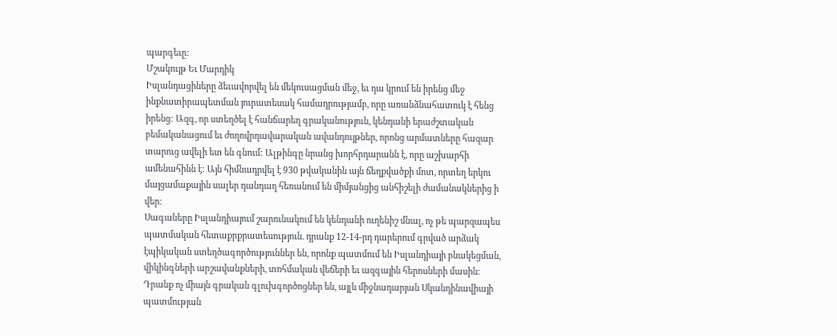պարգեւը:
Մշակույթ Եւ Մարդիկ
Իսլանդացիները ձեւավորվել են մեկուսացման մեջ, եւ դա կրում են իրենց մեջ ինքնատիրապետման յուրատեսակ համադրությամբ, որը առանձնահատուկ է հենց իրենց: Ազգ, որ ստեղծել է հանճարեղ գրականություն, կենդանի երաժշտական բեմականացում եւ ժողովրդավարական ավանդույթներ, որոնց արմատները հազար տարուց ավելի ետ են գնում: Ալթինգը նրանց խորհրդարանն է, որը աշխարհի ամենահինն է: Այն հիմնադրվել է 930 թվականին այն ճեղքվածքի մոտ, որտեղ երկու մայցամաքային սալեր դանդաղ հեռանում են միմյանցից անհիշելի ժամանակներից ի վեր:
Սագաները Իսլանդիայում շարունակում են կենդանի ուղենիշ մնալ, ոչ թե պարզապես պատմական հետաքրքրատեսություն. դրանք 12-14-րդ դարերում գրված արձակ էպիկական ստեղծագործություններ են, որոնք պատմում են Իսլանդիայի բնակեցման, վիկինգների արշավանքների, տոհմական վեճերի եւ ազգային հերոսների մասին։ Դրանք ոչ միայն գրական գլուխգործոցներ են, այլև միջնադարյան Սկանդինավիայի պատմության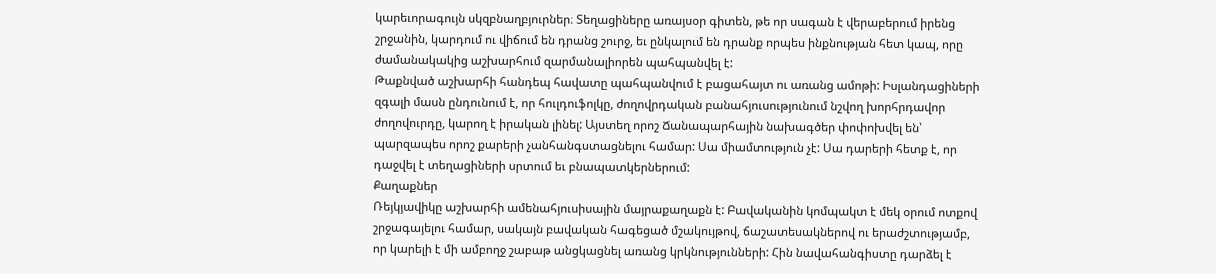կարեւորագույն սկզբնաղբյուրներ։ Տեղացիները առայսօր գիտեն, թե որ սագան է վերաբերում իրենց շրջանին, կարդում ու վիճում են դրանց շուրջ, եւ ընկալում են դրանք որպես ինքնության հետ կապ, որը ժամանակակից աշխարհում զարմանալիորեն պահպանվել է:
Թաքնված աշխարհի հանդեպ հավատը պահպանվում է բացահայտ ու առանց ամոթի: Իսլանդացիների զգալի մասն ընդունում է, որ հուլդուֆոլկը, ժողովրդական բանահյուսությունում նշվող խորհրդավոր ժողովուրդը, կարող է իրական լինել: Այստեղ որոշ Ճանապարհային նախագծեր փոփոխվել են՝ պարզապես որոշ քարերի չանհանգստացնելու համար: Սա միամտություն չէ: Սա դարերի հետք է, որ դաջվել է տեղացիների սրտում եւ բնապատկերներում:
Քաղաքներ
Ռեյկյավիկը աշխարհի ամենահյուսիսային մայրաքաղաքն է: Բավականին կոմպակտ է մեկ օրում ոտքով շրջագայելու համար, սակայն բավական հագեցած մշակույթով, ճաշատեսակներով ու երաժշտությամբ, որ կարելի է մի ամբողջ շաբաթ անցկացնել առանց կրկնությունների: Հին նավահանգիստը դարձել է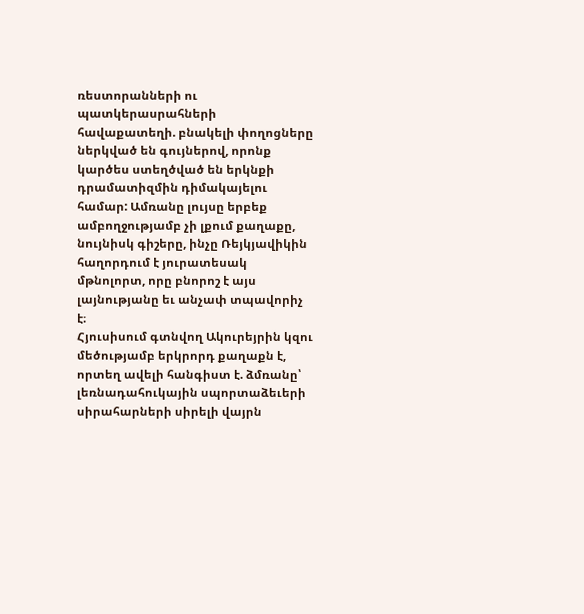ռեստորանների ու պատկերասրահների հավաքատեղի. բնակելի փողոցները ներկված են գույներով, որոնք կարծես ստեղծված են երկնքի դրամատիզմին դիմակայելու համար: Ամռանը լույսը երբեք ամբողջությամբ չի լքում քաղաքը, նույնիսկ գիշերը, ինչը Ռեյկյավիկին հաղորդում է յուրատեսակ մթնոլորտ, որը բնորոշ է այս լայնությանը եւ անչափ տպավորիչ է։
Հյուսիսում գտնվող Ակուրեյրին կզու մեծությամբ երկրորդ քաղաքն է, որտեղ ավելի հանգիստ է. ձմռանը՝ լեռնադահուկային սպորտաձեւերի սիրահարների սիրելի վայրն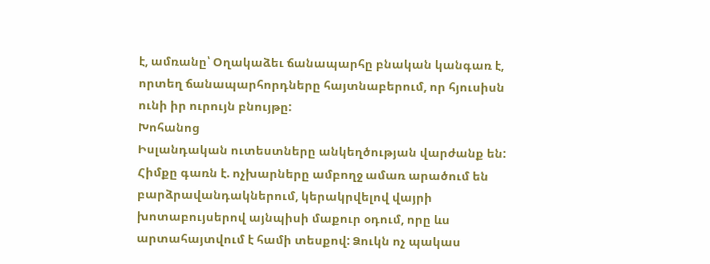է, ամռանը՝ Օղակաձեւ ճանապարհը բնական կանգառ է, որտեղ ճանապարհորդները հայտնաբերում, որ հյուսիսն ունի իր ուրույն բնույթը:
Խոհանոց
Իսլանդական ուտեստները անկեղծության վարժանք են: Հիմքը գառն է. ոչխարները ամբողջ ամառ արածում են բարձրավանդակներում, կերակրվելով վայրի խոտաբույսերով այնպիսի մաքուր օդում, որը ևս արտահայտվում է համի տեսքով: Ձուկն ոչ պակաս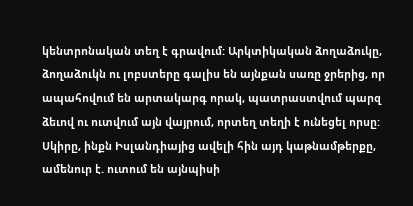կենտրոնական տեղ է գրավում: Արկտիկական ձողաձուկը, ձողաձուկն ու լոբստերը գալիս են այնքան սառը ջրերից, որ ապահովում են արտակարգ որակ, պատրաստվում պարզ ձեւով ու ուտվում այն վայրում, որտեղ տեղի է ունեցել որսը:
Սկիրը, ինքն Իսլանդիայից ավելի հին այդ կաթնամթերքը, ամենուր է. ուտում են այնպիսի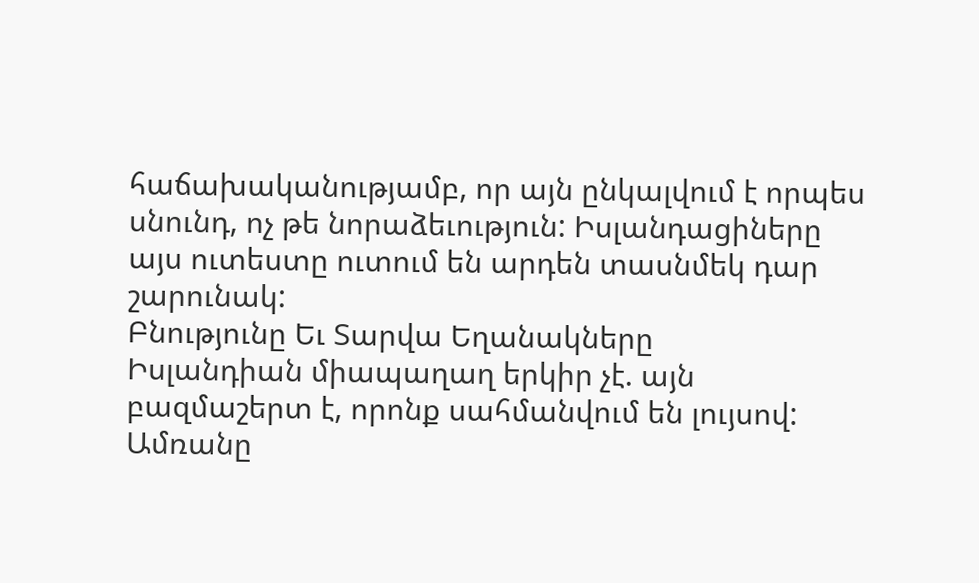հաճախականությամբ, որ այն ընկալվում է որպես սնունդ, ոչ թե նորաձեւություն: Իսլանդացիները այս ուտեստը ուտում են արդեն տասնմեկ դար շարունակ:
Բնությունը Եւ Տարվա Եղանակները
Իսլանդիան միապաղաղ երկիր չէ. այն բազմաշերտ է, որոնք սահմանվում են լույսով:
Ամռանը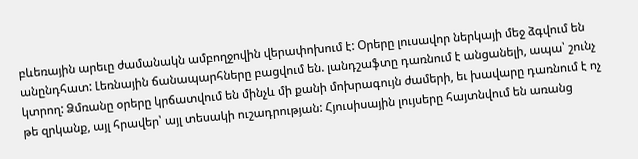բևեռային արեւը ժամանակն ամբողջովին վերափոխում է: Օրերը լուսավոր ներկայի մեջ ձգվում են անընդհատ: Լեռնային ճանապարհները բացվում են. լանդշաֆտը դառնում է անցանելի, ապա՝ շունչ կտրող: Ձմռանը օրերը կրճատվում են մինչև մի քանի մոխրագույն ժամերի, եւ խավարը դառնում է ոչ թե զրկանք, այլ հրավեր՝ այլ տեսակի ուշադրության: Հյուսիսային լույսերը հայտնվում են առանց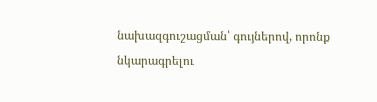նախազգուշացման՝ գույներով, որոնք նկարագրելու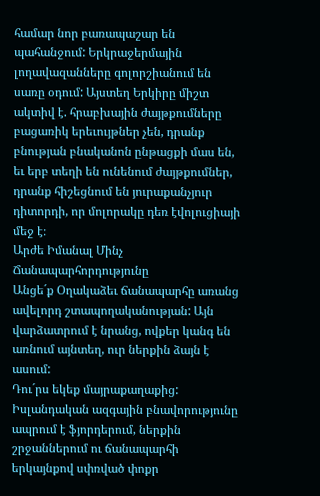համար նոր բառապաշար են պահանջում: Երկրաջերմային լողավազանները գոլորշիանում են սառը օդում: Այստեղ Երկիրը միշտ ակտիվ է. հրաբխային ժայթքումները բացառիկ երեւույթներ չեն, դրանք բնության բնականոն ընթացքի մաս են, եւ երբ տեղի են ունենում ժայթքումներ, դրանք հիշեցնում են յուրաքանչյուր դիտորդի, որ մոլորակը դեռ էվոլուցիայի մեջ է։
Արժե Իմանալ Մինչ Ճանապարհորդությունը
Անցե´ք Օղակաձեւ ճանապարհը առանց ավելորդ շտապողականության: Այն վարձատրում է նրանց, ովքեր կանգ են առնում այնտեղ, ուր ներքին ձայն է ասում:
Դու´րս եկեք մայրաքաղաքից: Իսլանդական ազգային բնավորությունը ապրում է ֆյորդերում, ներքին շրջաններում ու ճանապարհի երկայնքով սփռված փոքր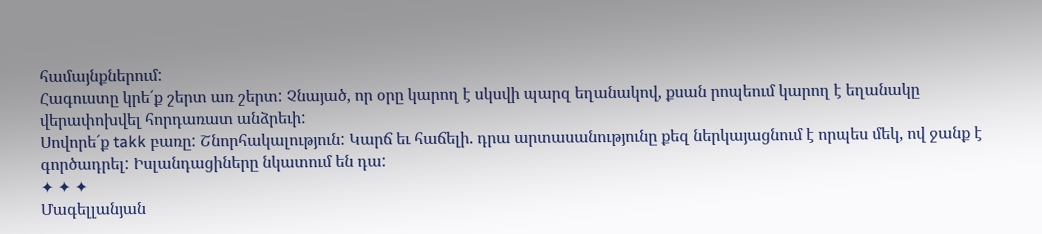համայնքներում:
Հագուստը կրե´ք շերտ առ շերտ: Չնայած, որ օրը կարող է սկսվի պարզ եղանակով, քսան րոպեում կարող է եղանակը վերափոխվել հորդառատ անձրեւի:
Սովորե´ք takk բառը: Շնորհակալություն: Կարճ եւ հաճելի. դրա արտասանությունը քեզ ներկայացնում է որպես մեկ, ով ջանք է գործադրել: Իսլանդացիները նկատում են դա:
✦ ✦ ✦
Մագելլանյան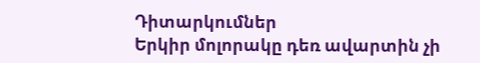Դիտարկումներ
Երկիր մոլորակը դեռ ավարտին չի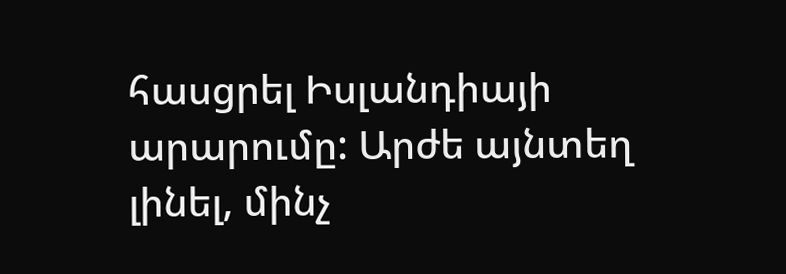հասցրել Իսլանդիայի արարումը: Արժե այնտեղ լինել, մինչ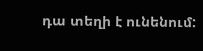դա տեղի է ունենում: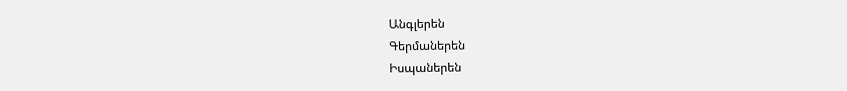Անգլերեն
Գերմաներեն
Իսպաներեն